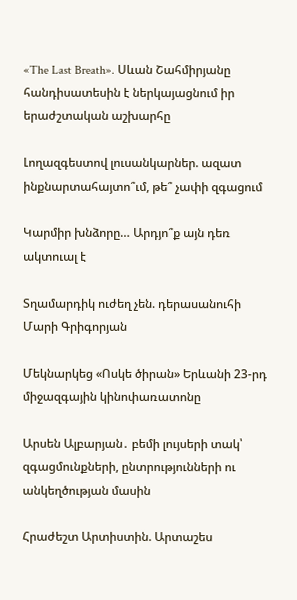«The Last Breath». Սևան Շահմիրյանը հանդիսատեսին է ներկայացնում իր երաժշտական աշխարհը

Լողազգեստով լուսանկարներ. ազատ ինքնարտահայտո՞ւմ, թե՞ չափի զգացում

Կարմիր խնձորը… Արդյո՞ք այն դեռ ակտուալ է

Տղամարդիկ ուժեղ չեն. դերասանուհի Մարի Գրիգորյան

Մեկնարկեց «Ոսկե ծիրան» Երևանի 23-րդ միջազգային կինոփառատոնը

Արսեն Ալբարյան․ բեմի լույսերի տակ՝ զգացմունքների, ընտրությունների ու անկեղծության մասին

Հրաժեշտ Արտիստին. Արտաշես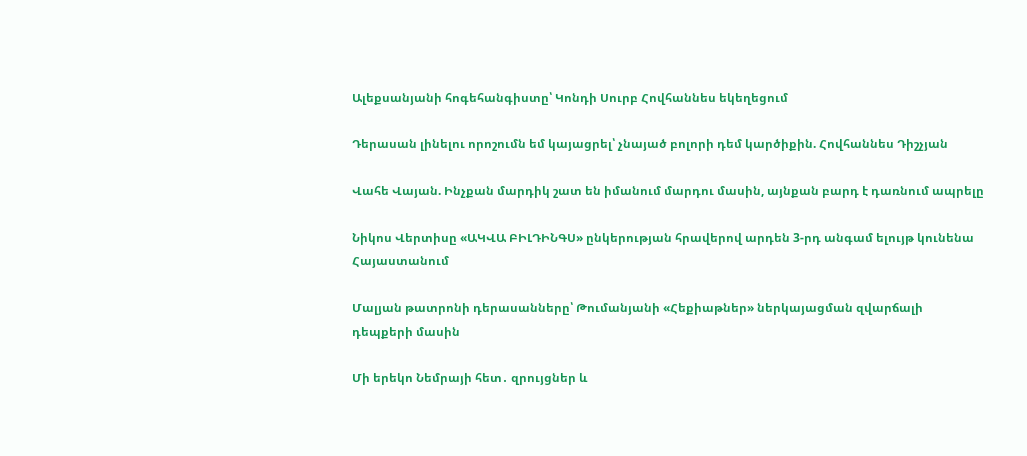Ալեքսանյանի հոգեհանգիստը՝ Կոնդի Սուրբ Հովհաննես եկեղեցում

Դերասան լինելու որոշումն եմ կայացրել՝ չնայած բոլորի դեմ կարծիքին. Հովհաննես Դիշչյան

Վահե Վայան. Ինչքան մարդիկ շատ են իմանում մարդու մասին, այնքան բարդ է դառնում ապրելը

Նիկոս Վերտիսը «ԱԿՎԱ ԲԻԼԴԻՆԳՍ» ընկերության հրավերով արդեն 3-րդ անգամ ելույթ կունենա Հայաստանում

Մալյան թատրոնի դերասանները՝ Թումանյանի «Հեքիաթներ» ներկայացման զվարճալի դեպքերի մասին

Մի երեկո Նեմրայի հետ․ զրույցներ և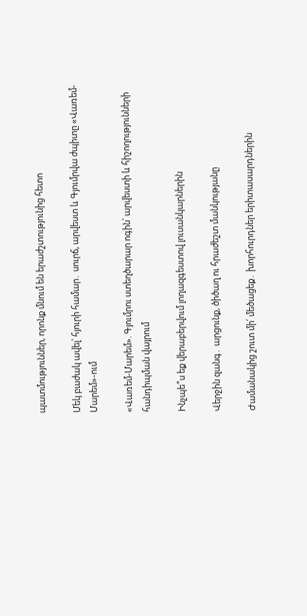պատմություններ, որոնք մնում են երաժշտությունից հետո

Մեկ բաժակ ավել՝ հյուրի համար․ սուրճ, արվեստ և Գյումրվա ժպիտը «Վառեմ-Մարեմ»-ում

«Վառեմ-Մարեմ». Գյումրու ստեղծարար ոգին՝ արվեստի և հիշողությունների հանդիպման վայրում

Ինչպե՞ս եք վերաբերվում լողազգեստով լուսանկարներին

Վերջին զանգ․ արցունք, ծիծաղ ու հրաժեշտ մանկությանը

Ժամանակից շուտ մի՛ մեծացեք․ խորհուրդներ երիտասարդներին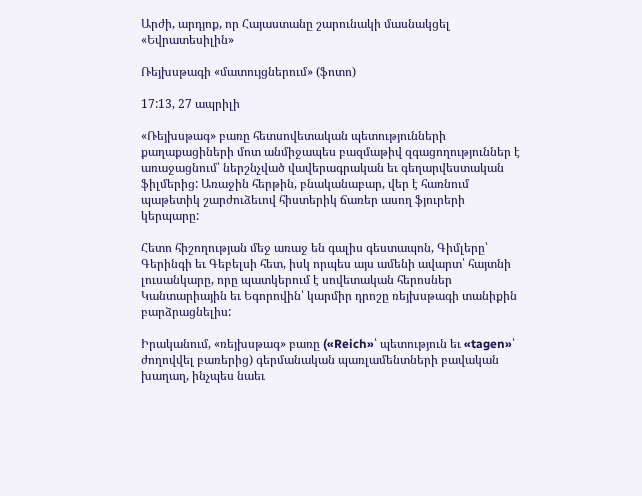Արժի, արդյոք, որ Հայաստանը շարունակի մասնակցել «Եվրատեսիլին»

Ռեյխսթագի «մատույցներում» (ֆոտո)

17:13, 27 ապրիլի

«Ռեյխսթագ» բառը հետսովետական պետությունների քաղաքացիների մոտ անմիջապես բազմաթիվ զգացողություններ է առաջացնում՝ ներշնչված վավերագրական եւ գեղարվեստական ֆիլմերից: Առաջին հերթին, բնականաբար, վեր է հառնում պաթետիկ շարժուձեւով հիստերիկ ճառեր ասող ֆյուրերի կերպարը:

Հետո հիշողության մեջ առաջ են գալիս գեստապոն, Գիմլերը՝ Գերինգի եւ Գեբելսի հետ, իսկ որպես այս ամենի ավարտ՝ հայտնի լուսանկարը, որը պատկերում է սովետական հերոսներ Կանտարիային եւ Եգորովին՝ կարմիր դրոշը ռեյխսթագի տանիքին բարձրացնելիս:

Իրականում, «ռեյխսթագ» բառը («Reich»՝ պետություն եւ «tagen»՝ ժողովվել բառերից) գերմանական պառլամենտների բավական խաղաղ, ինչպես նաեւ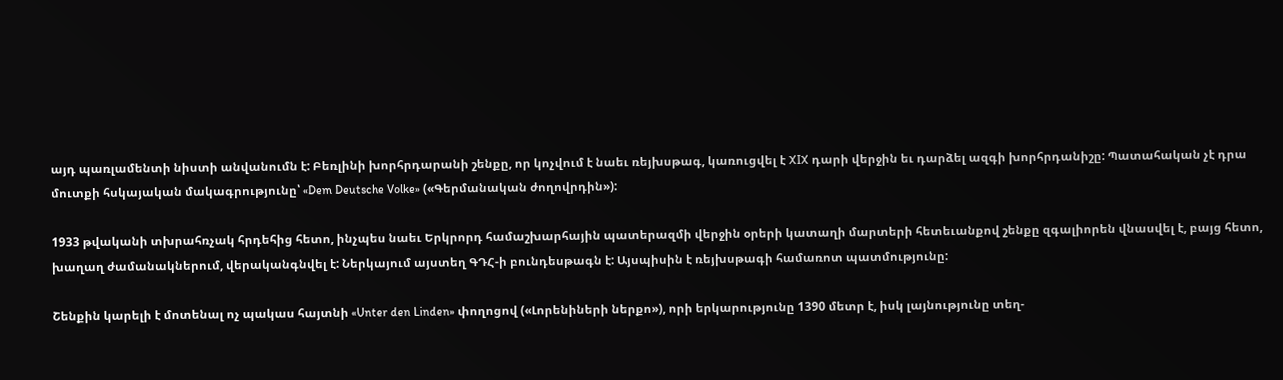այդ պառլամենտի նիստի անվանումն է: Բեռլինի խորհրդարանի շենքը, որ կոչվում է նաեւ ռեյխսթագ, կառուցվել է XIX դարի վերջին եւ դարձել ազգի խորհրդանիշը: Պատահական չէ դրա մուտքի հսկայական մակագրությունը՝ «Dem Deutsche Volke» («Գերմանական ժողովրդին»):

1933 թվականի տխրահռչակ հրդեհից հետո, ինչպես նաեւ Երկրորդ համաշխարհային պատերազմի վերջին օրերի կատաղի մարտերի հետեւանքով շենքը զգալիորեն վնասվել է, բայց հետո, խաղաղ ժամանակներում, վերականգնվել է: Ներկայում այստեղ ԳԴՀ-ի բունդեսթագն է: Այսպիսին է ռեյխսթագի համառոտ պատմությունը:

Շենքին կարելի է մոտենալ ոչ պակաս հայտնի «Unter den Linden» փողոցով («Լորենիների ներքո»), որի երկարությունը 1390 մետր է, իսկ լայնությունը տեղ-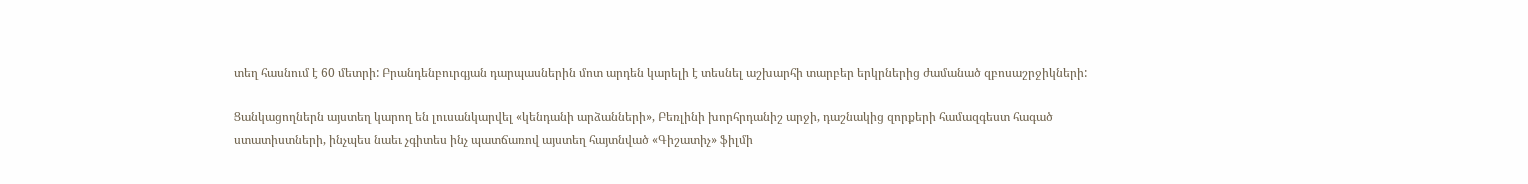տեղ հասնում է 60 մետրի: Բրանդենբուրգյան դարպասներին մոտ արդեն կարելի է տեսնել աշխարհի տարբեր երկրներից ժամանած զբոսաշրջիկների:

Ցանկացողներն այստեղ կարող են լուսանկարվել «կենդանի արձանների», Բեռլինի խորհրդանիշ արջի, դաշնակից զորքերի համազգեստ հագած ստատիստների, ինչպես նաեւ չգիտես ինչ պատճառով այստեղ հայտնված «Գիշատիչ» ֆիլմի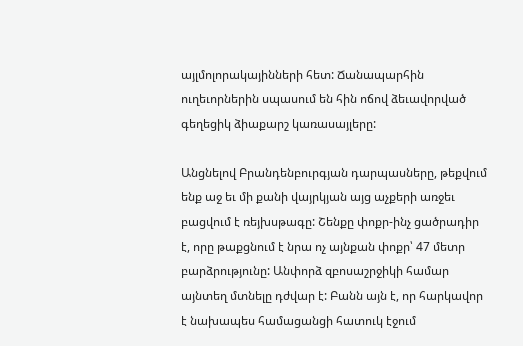այլմոլորակայինների հետ: Ճանապարհին ուղեւորներին սպասում են հին ոճով ձեւավորված գեղեցիկ ձիաքարշ կառասայլերը:

Անցնելով Բրանդենբուրգյան դարպասները, թեքվում ենք աջ եւ մի քանի վայրկյան այց աչքերի առջեւ բացվում է ռեյխսթագը: Շենքը փոքր-ինչ ցածրադիր է, որը թաքցնում է նրա ոչ այնքան փոքր՝ 47 մետր բարձրությունը: Անփորձ զբոսաշրջիկի համար այնտեղ մտնելը դժվար է: Բանն այն է, որ հարկավոր է նախապես համացանցի հատուկ էջում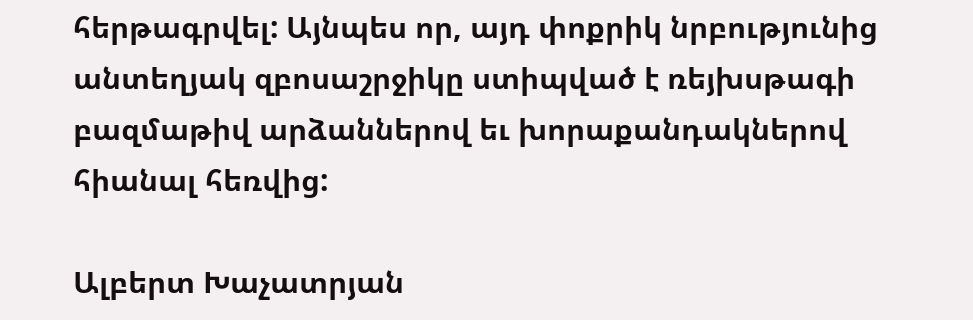հերթագրվել: Այնպես որ, այդ փոքրիկ նրբությունից անտեղյակ զբոսաշրջիկը ստիպված է ռեյխսթագի բազմաթիվ արձաններով եւ խորաքանդակներով հիանալ հեռվից:

Ալբերտ Խաչատրյան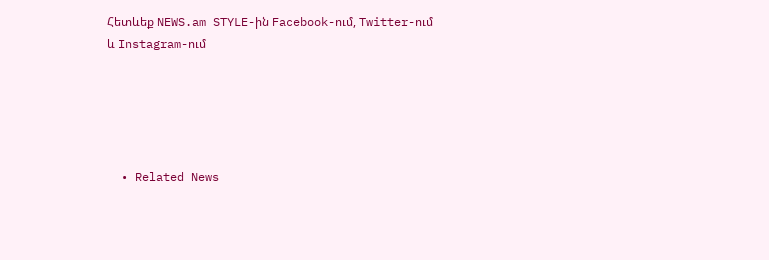Հետևեք NEWS.am STYLE-ին Facebook-ում, Twitter-ում և Instagram-ում





  • Related News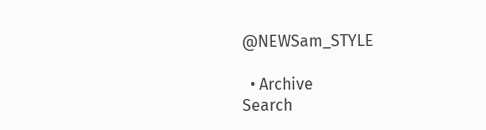@NEWSam_STYLE

  • Archive
Search